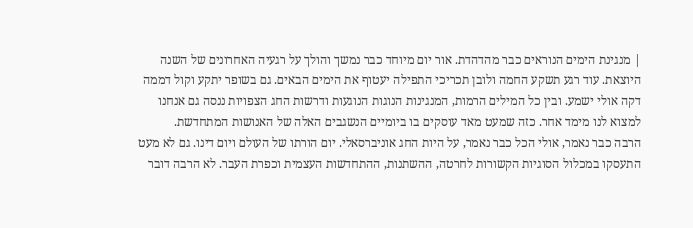| מנגינת הימים הנוראים כבר מהדהדת. אור יום מיוחד כבר נמשך והולך על רגעיה האחרונים של השנה היוצאת. עוד רגע תשקע החמה ולובן תכריכי התפילה יעטוף את הימים הבאים. גם בשופר יתקע וקול דממה דקה אולי ישמע. ובין כל המילים הרמות, המנגינות הנוגות הנוגעות ודרשות החג הצפויות ננסה גם אנחנו למצוא לנו מימד אחר. כזה שמעט מאד עוסקים בו ביומיים הנשגבים האלה של האנושות המתחדשת.
הרבה כבר נאמר, אולי הכל כבר נאמר, על היות החג אוניברסאלי. יום הורתו של העולם ויום דינו. גם לא מעט התעסקו במכלול הסוגיות הקשורות לחרטה, ההשתנות, ההתחדשות העצמית וכפרת העבר. לא הרבה דובר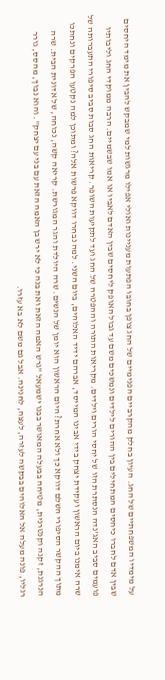על מימדיו המשפחתיים של החג. העיון בחלק מהקרביים הפנימיים של החג צופן בחובו הפתעות מעניינות ואולי אפילו מרגשות למי שמבקש להבין את מימד היחסים שבין אדם לחברו כיחסים המתחילים בין ההורים לילדים ונמשכים משם עד גבול האופק ליחסים שבין האדם לאביו או אמו שבשמיים. הרבה ממוקדי החג וליבותיו פועמים סביב האג'נדה הנסתרת הזו של יחסי הורים וילדים. מקריאות התורה וההפטרה של החג ועד לתקיעות השופר. קריאות החג סבות סביב סיפורי התעברותה של שרה אימנו ביום הראשון ועקידת יצחק בידי אבינו המייסד, אברהם ידיד האלוהים, ביום השני. למה נבחרו דווקא פרשות אלה? ומתוכן למה נקטעו הפרקים ונחתכו מתוך ההקשר הסיפורי השלם דווקא כך ולא אחרת? היום הראשון הוא יומן של הנשים. שרה היולדת והגר המגורשת. קריאה קשה, נכוחה, של אדונית הבית. שרה הנרגנת, זקנה וקנטרנית, מטיחה בבעלה המאושר בבנו ישמעאל "גרש האמה הזאת ואת בנה כי לא ירש בן האמה הזאת עם בני עם יצחק". והוא נבוך, מהסס, גורר רגליו, פונה מעלה אל האלוהים בבקשה לעזרה, לעצה, לחנינה. אבל גם משם לא בא עזרו.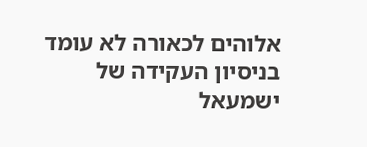אלוהים לכאורה לא עומד בניסיון העקידה של ישמעאל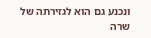ונכנע גם הוא לגזירתה של שרה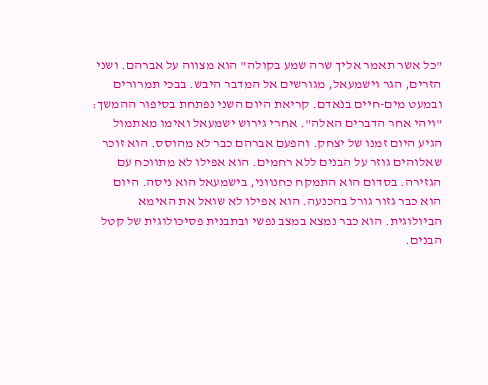"כל אשר תאמר אליך שרה שמע בקולה" הוא מצווה על אברהם. ושני הזרים, הגר וישמעאל, מגורשים אל המדבר היבש. בבכי תמרורים ובמעט מים-חיים בנֹאדם. קריאת היום השני נפתחת בסיפור ההמשך: "ויהי אחר הדברים האלה". אחרי גירוש ישמעאל ואימו מאתמול הגיע היום זמנו של יצחק. והפעם אברהם כבר לא מהוסס. הוא זוכר שאלוהים גוזר על הבנים ללא רחמים. הוא אפילו לא מתווכח עם הגזירה. בסדום הוא התמקח כחנווני, בישמעאל הוא ניסה. היום הוא כבר גזור גורל בהכנעה. הוא אפילו לא שואל את האימא הביולוגית. הוא כבר נמצא במצב נפשי ובתבנית פסיכולוגית של קטל הבנים.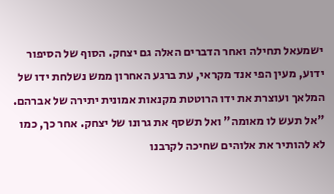ישמעאל תחילה ואחר הדברים האלה גם יצחק. הסוף של הסיפור ידוע, מעין הפי אנד מקראי, עת ברגע האחרון ממש נשלחת ידו של המלאך ועוצרת את ידו הרוטטת מקנאות אמונית יתירה של אברהם. "אל תעש לו מאומה" ואל תשסף את גרונו של יצחק. אחר כך, כמו לא להותיר את אלוהים שחיכה לקרבנו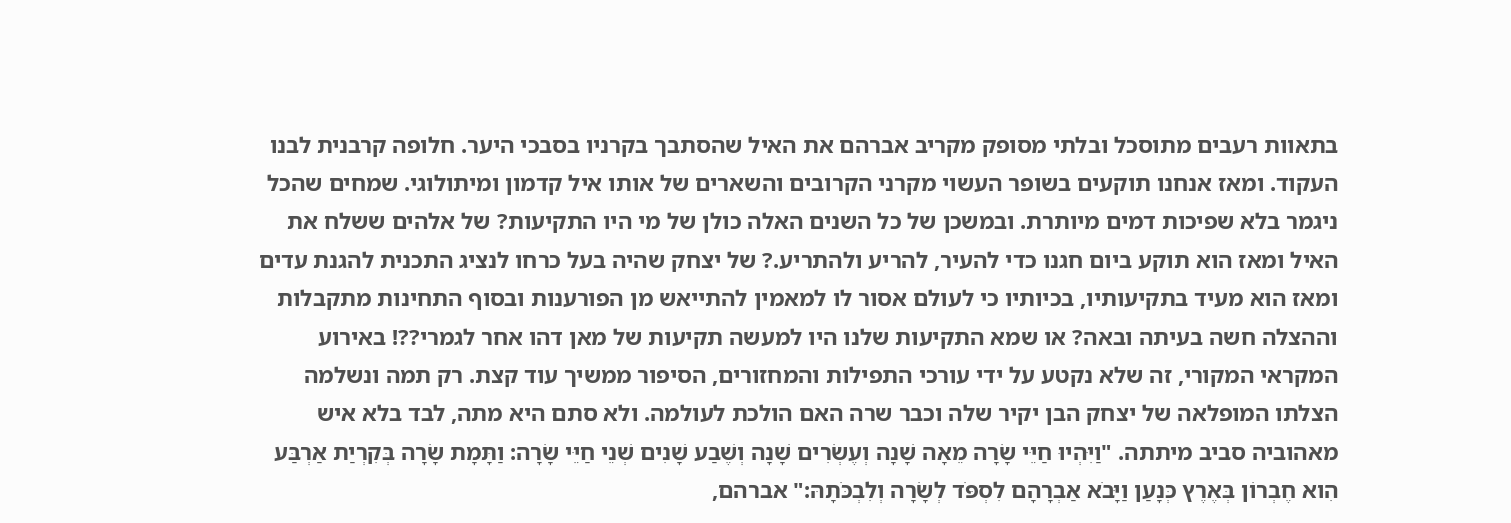בתאוות רעבים מתוסכל ובלתי מסופק מקריב אברהם את האיל שהסתבך בקרניו בסבכי היער. חלופה קרבנית לבנו העקוד. ומאז אנחנו תוקעים בשופר העשוי מקרני הקרובים והשארים של אותו איל קדמון ומיתולוגי. שמחים שהכל ניגמר בלא שפיכות דמים מיותרת. ובמשכן של כל השנים האלה כולן של מי היו התקיעות? של אלהים ששלח את האיל ומאז הוא תוקע ביום חגנו כדי להעיר, להריע ולהתריע.? של יצחק שהיה בעל כרחו לנציג התכנית להגנת עדים ומאז הוא מעיד בתקיעותיו, בכיותיו כי לעולם אסור לו למאמין להתייאש מן הפורענות ובסוף התחינות מתקבלות וההצלה חשה בעיתה ובאה? או שמא התקיעות שלנו היו למעשה תקיעות של מאן דהו אחר לגמרי??! באירוע המקראי המקורי, זה שלא נקטע על ידי עורכי התפילות והמחזורים, הסיפור ממשיך עוד קצת. רק תמה ונשלמה הצלתו המופלאה של יצחק הבן יקיר שלה וכבר שרה האם הולכת לעולמה. ולא סתם היא מתה, לבד בלא איש מאהוביה סביב מיתתה. "וַיִּהְיוּ חַיֵּי שָׂרָה מֵאָה שָׁנָה וְעֶשְׂרִים שָׁנָה וְשֶׁבַע שָׁנִים שְׁנֵי חַיֵּי שָׂרָה: וַתָּמָת שָׂרָה בְּקִרְיַת אַרְבַּע הִוא חֶבְרוֹן בְּאֶרֶץ כְּנָעַן וַיָּבֹא אַבְרָהָם לִסְפֹּד לְשָׂרָה וְלִבְכֹּתָהּ:" אברהם,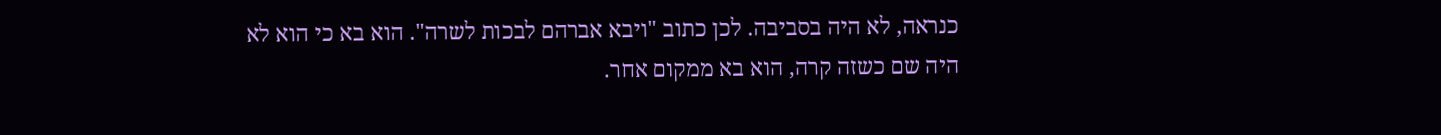כנראה, לא היה בסביבה. לכן כתוב "ויבא אברהם לבכות לשרה". הוא בא כי הוא לא היה שם כשזה קרה, הוא בא ממקום אחר.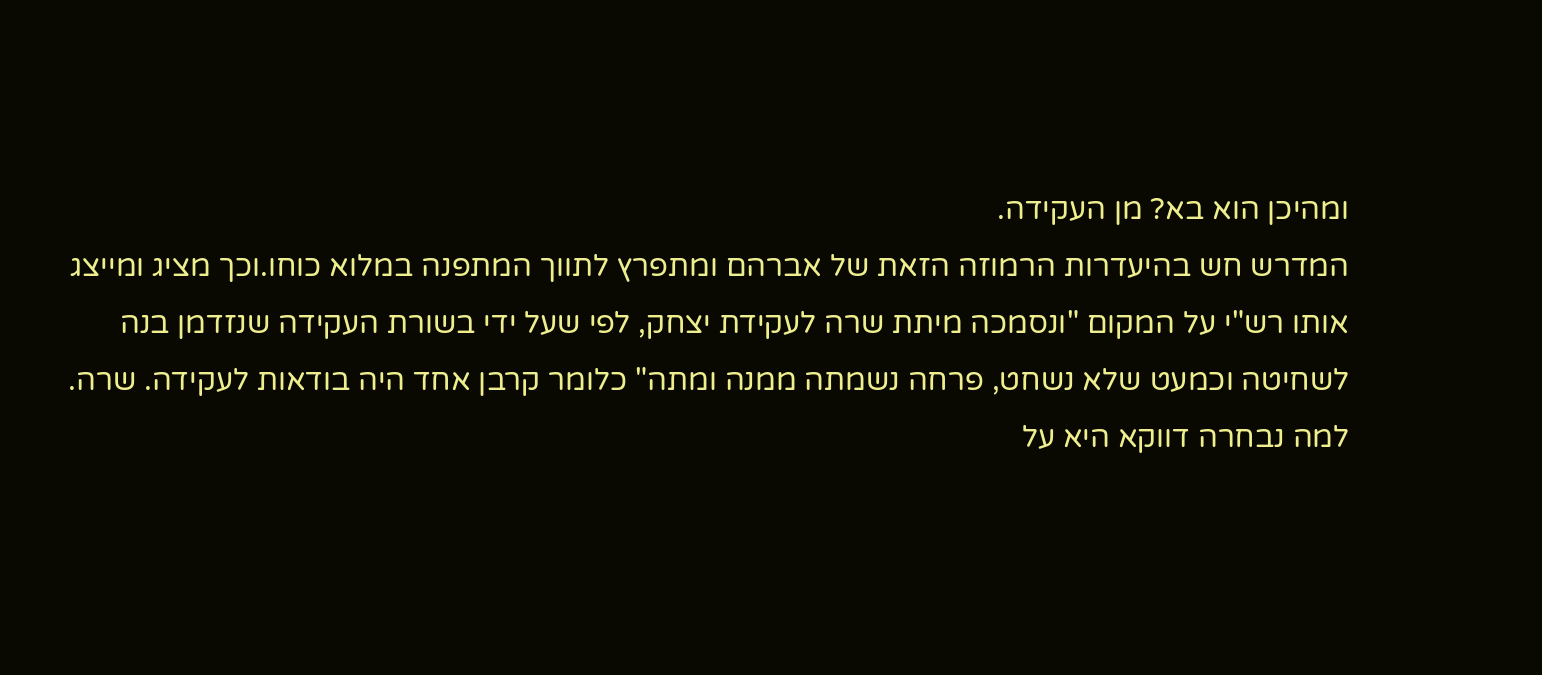ומהיכן הוא בא? מן העקידה.
המדרש חש בהיעדרות הרמוזה הזאת של אברהם ומתפרץ לתווך המתפנה במלוא כוחו.וכך מציג ומייצג אותו רש"י על המקום "ונסמכה מיתת שרה לעקידת יצחק, לפי שעל ידי בשורת העקידה שנזדמן בנה לשחיטה וכמעט שלא נשחט, פרחה נשמתה ממנה ומתה" כלומר קרבן אחד היה בודאות לעקידה. שרה.
למה נבחרה דווקא היא על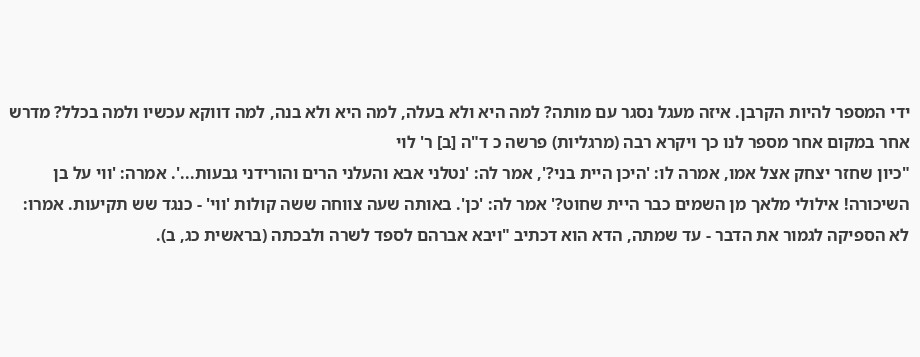ידי המספר להיות הקרבן. איזה מעגל נסגר עם מותה? למה היא ולא בעלה, למה היא ולא בנה, למה דווקא עכשיו ולמה בכלל? מדרש אחר במקום אחר מספר לנו כך ויקרא רבה (מרגליות) פרשה כ ד"ה [ב] ר' לוי
"כיון שחזר יצחק אצל אמו, אמרה לו: 'היכן היית בני?', אמר לה: 'נטלני אבא והעלני הרים והורידני גבעות...'. אמרה: 'ווי על בן השיכורה! אילולי מלאך מן השמים כבר היית שחוט?' אמר לה: 'כן'. באותה שעה צווחה ששה קולות 'ווי' - כנגד שש תקיעות. אמרו: לא הספיקה לגמור את הדבר - עד שמתה, הדא הוא דכתיב "ויבא אברהם לספד לשרה ולבכתה (בראשית כג, ב).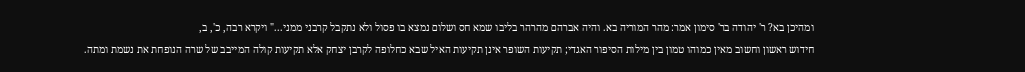ומהיכן בא? ר' יהודה בר' סימון אמר: מהר המוריה בא. והיה אברהם מהרהר בליבו שמא חס ושלום נמצא בו פסול ולא נתקבל קרבני ממני..." ויקרא רבה, כ', ב,
חידוש ראשון וחשוב מאין כמוהו טמון בין מילות הסיפור האגדי; תקיעות השופר אינן תקיעות האיל שבא כחלופה לקרבן יצחק אלא תקיעות קולה המייבב של שרה הנופחת את נשמת ומתה.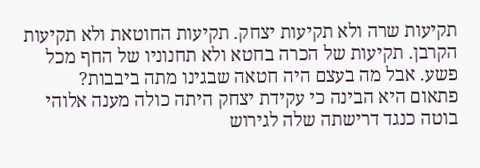תקיעות שרה ולא תקיעות יצחק. תקיעות החוטאת ולא תקיעות הקרבן. תקיעות של הכרה בחטא ולא תחנוניו של החף מכל פשע. אבל מה בעצם היה חטאה שבגינו מתה ביבבות?
פתאום היא הבינה כי עקידת יצחק היתה כולה מענה אלוהי בוטה כנגד דרישתה שלה לגירוש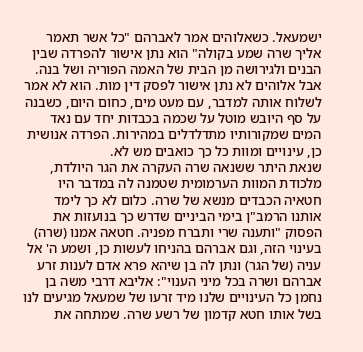ישמעאל. כשאלוהים אמר לאברהם "כל אשר תאמר אליך שרה שמע בקולה" הוא נתן אישור להפרדה שבין הבנים ולגירושה מן הבית של האמה הפוריה ושל בנה. אבל אלוהים לא נתן אישור לפסק דין מות. הוא לא אמר לשלוח אותה למדבר, עם מעט מים, כחום היום, כשבנה על סף היובש מוטל על שכמה בכבדות יחד עם נאד המים שמקורותיו מתדלדלים במהירות. הפרדה אנושית כן, עינויים ומוות כל כך כואבים מש לא.
שנאת היתר ששנאה שרה העקרה את הגר היולדת, מלכודת המוות הערמומית שטמנה לה במדבר היו חטאיה הכבדים מנשא של שרה. כלום לא כך לימד אותנו הרמב"ן בימי הביניים שדרש כך בנועזות את הפסוק "ותענה שרי ותברח מפניה. חטאה אמנו (שרה) בעינוי הזה, וגם אברהם בהניחו לעשות כן, ושמע ה' אל עניה (של הגר) ונתן לה בן שיהא פרא אדם לענות זרע אברהם ושרה בכל מיני הענוי": אליבא דרבי משה בן נחמן כל העינויים שלנו מיד זרעו של שמעאל מגיעים לנו בשל אותו חטא קדמון של רשע שרה. שמתחה את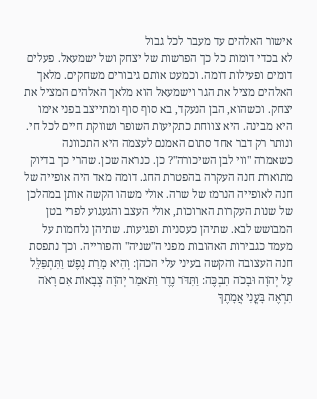אישור האלהים עד מעבר לכל גבול
לא בכדי דומות כל כך הפרשות של יצחק ושל ישמעאל. פעלים דומים ופעילות דומה. וכמעט אותם גיבורים משחקים. מלאך האלהים מציל את הגר וישמעאל הוא מלאך האלהים המציל את יצחק. וכשהוא, הבן הנעקד, בא סוף סוף ומתייצב בפני אימו היא מבינה. היא צווחת כתקיעות השופר ושווקת חיים לכל חי.
ונותר רק דבר אחד סתום האמנם לעצמה היא התכוונה כשאמרה "ווי לבן השיכורה"? כן. כנראה שכן. שהרי כך בדיוק מתוארת חנה העקרה בהפטרת החג. דומה מאד היה אופייה של חנה לאופייה הנרמז של שרה. אולי משהו הקשה אותן במהלכן של שנות העקרות הארוכות, אולי העצב והגעגוע לפרי בטן המבושש לבא. שתיהן כעסניות ופגיעות. שתיהן נלחמות על מעמד כגבירות האהובות מפני ה"שניה" והפורייה. וכך נתפסת חנה העצובה והקשה בעיני עלי הכהן: וְהִיא מָרַת נָפֶשׁ וַתִּתְפַּלֵּל עַל יְהֹוָה וּבָכֹה תִבְכֶּה: וַתִּדֹּר נֶדֶר וַתֹּאמַר יְהֹוָה צְבָאוֹת אִם רָאֹה תִרְאֶה בָּעֳנִי אֲמָתֶךָ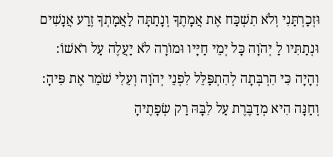וּזְכַרְתַּנִי וְלֹא תִשְׁכַּח אֶת אֲמָתֶךָ וְנָתַתָּה לַאֲמָתְךָ זֶרַע אֲנָשִׁים וּנְתַתִּיו לַ יְהֹוָה כָּל יְמֵי חַיָּיו וּמוֹרָה לֹא יַעֲלֶה עַל רֹאשׁוֹ: וְהָיָה כִּי הִרְבְּתָה לְהִתְפַּלֵּל לִפְנֵי יְהֹוָה וְעֵלִי שֹׁמֵר אֶת פִּיהָ: וְחַנָּה הִיא מְדַבֶּרֶת עַל לִבָּהּ רַק שְׂפָתֶיהָ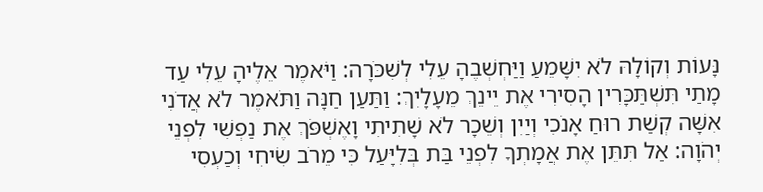נָּעוֹת וְקוֹלָהּ לֹא יִשָּׁמֵעַ וַיַּחְשְׁבֶהָ עֵלִי לְשִׁכֹּרָה: וַיֹּאמֶר אֵלֶיהָ עֵלִי עַד מָתַי תִּשְׁתַּכָּרִין הָסִירִי אֶת יֵינֵךְ מֵעָלָיִךְ: וַתַּעַן חַנָּה וַתֹּאמֶר לֹא אֲדֹנִי אִשָּׁה קְשַׁת רוּחַ אָנֹכִי וְיַיִן וְשֵׁכָר לֹא שָׁתִיתִי וָאֶשְׁפֹּךְ אֶת נַפְשִׁי לִפְנֵי יְהֹוָה: אַל תִּתֵּן אֶת אֲמָתְךָ לִפְנֵי בַּת בְּלִיָּעַל כִּי מֵרֹב שִׂיחִי וְכַעְסִי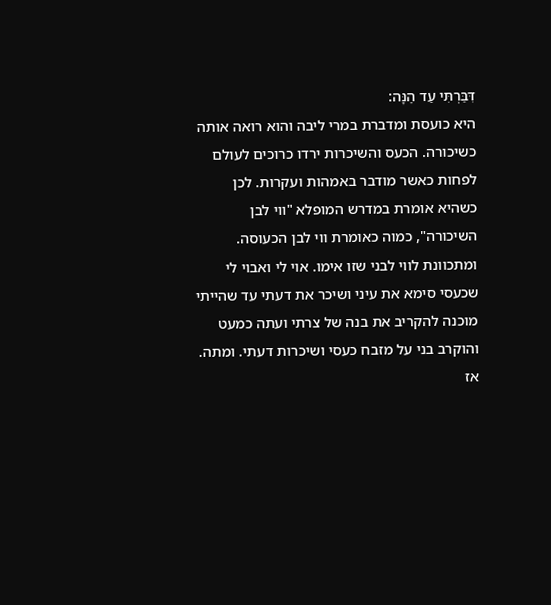דִּבַּרְתִּי עַד הֵנָּה:
היא כועסת ומדברת במרי ליבה והוא רואה אותה כשיכורה. הכעס והשיכרות ירדו כרוכים לעולם לפחות כאשר מודבר באמהות ועקרות. לכן כשהיא אומרת במדרש המופלא "ווי לבן השיכורה", כמוה כאומרת ווי לבן הכעוסה. ומתכוונת לווי לבני שזו אימו. אוי לי ואבוי לי שכעסי סימא את עיני ושיכר את דעתי עד שהייתי מוכנה להקריב את בנה של צרתי ועתה כמעט והוקרב בני על מזבח כעסי ושיכרות דעתי. ומתה.
אז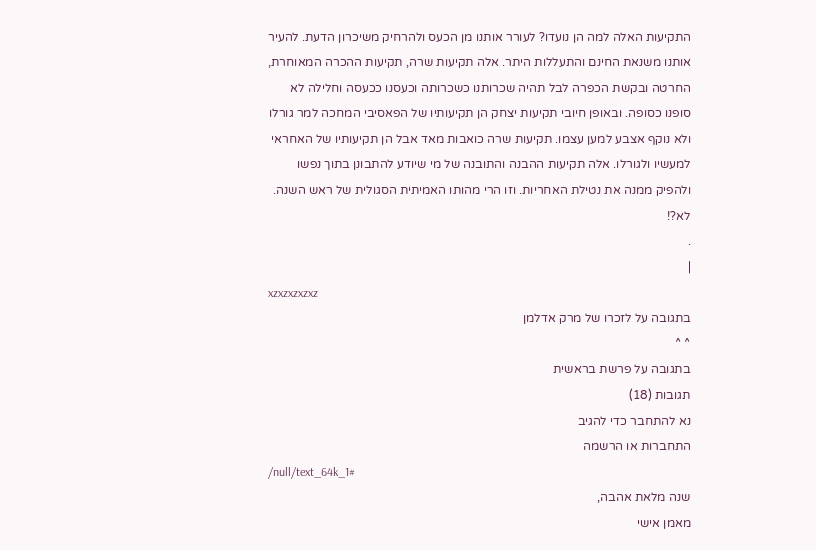התקיעות האלה למה הן נועדו? לעורר אותנו מן הכעס ולהרחיק משיכרון הדעת. להעיר אותנו משנאת החינם והתעללות היתר. אלה תקיעות שרה, תקיעות ההכרה המאוחרת, החרטה ובקשת הכפרה לבל תהיה שכרותנו כשכרותה וכעסנו ככעסה וחלילה לא סופנו כסופה. ובאופן חיובי תקיעות יצחק הן תקיעותיו של הפאסיבי המחכה למר גורלו ולא נוקף אצבע למען עצמו. תקיעות שרה כואבות מאד אבל הן תקיעותיו של האחראי למעשיו ולגורלו. אלה תקיעות ההבנה והתובנה של מי שיודע להתבונן בתוך נפשו ולהפיק ממנה את נטילת האחריות. וזו הרי מהותו האמיתית הסגולית של ראש השנה. לא?!
.
|
xzxzxzxzxz
בתגובה על לזכרו של מרק אדלמן
^ ^
בתגובה על פרשת בראשית
תגובות (18)
נא להתחבר כדי להגיב
התחברות או הרשמה
/null/text_64k_1#
שנה מלאת אהבה,
מאמן אישי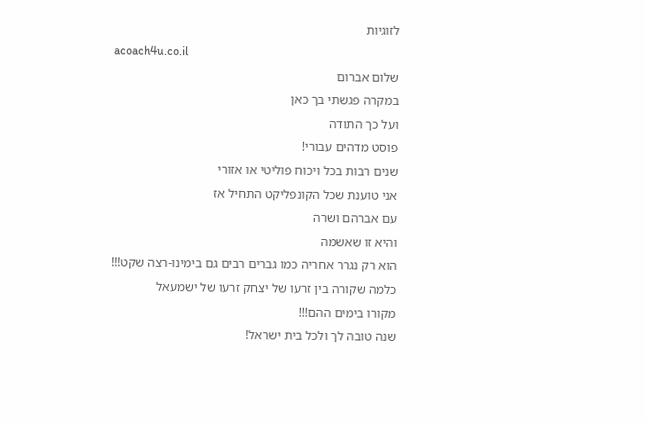לזוגיות
acoach4u.co.il
שלום אברום
במקרה פגשתי בך כאן
ועל כך התודה
פוסט מדהים עבורי!
שנים רבות בכל ויכוח פוליטי או אזורי
אני טוענת שכל הקונפליקט התחיל אז
עם אברהם ושרה
והיא זו שאשמה
הוא רק נגרר אחריה כמו גברים רבים גם בימינו-רצה שקט!!!
כלמה שקורה בין זרעו של יצחק זרעו של ישמעאל
מקורו בימים ההם!!!
שנה טובה לך ולכל בית ישראל!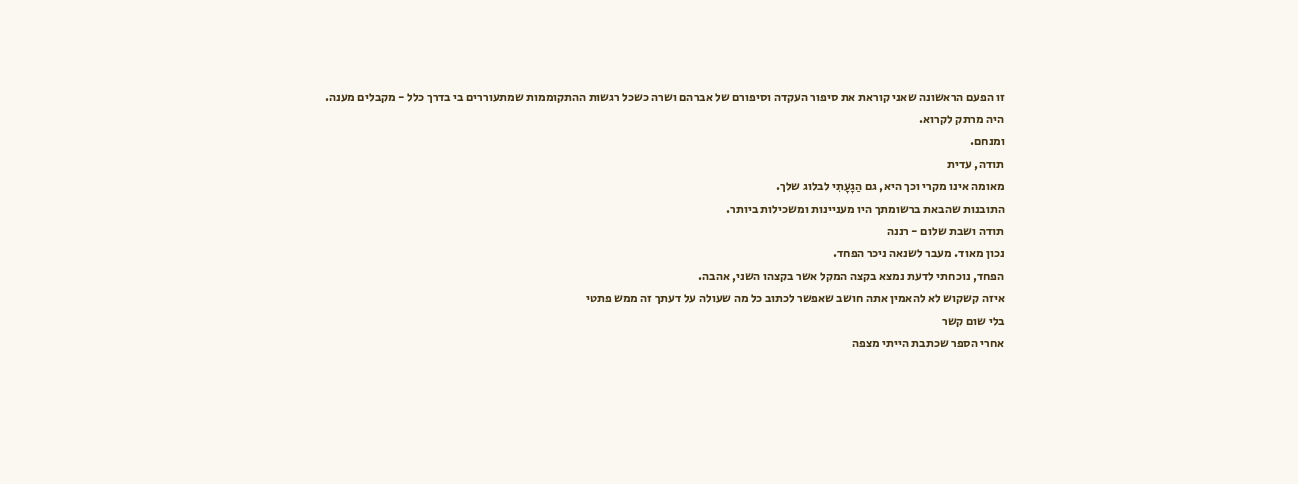זו הפעם הראשונה שאני קוראת את סיפור העקדה וסיפורם של אברהם ושרה כשכל רגשות ההתקוממות שמתעוררים בי בדרך כלל - מקבלים מענה.
היה מרתק לקרוא.
ומנחם.
תודה, עדית
מאומה אינו מקרי וכך היא, גם הַגָעָתִי לבלוג שלך.
התובנות שהבאת ברשומתך היו מעניינות ומשכילות ביותר.
תודה ושבת שלום - רננה
נכון מאוד. מעבר לשנאה ניכר הפחד.
הפחד, נוכחתי לדעת נמצא בקצה המקל אשר בקצהו השני, אהבה.
איזה קשקוש לא להאמין אתה חושב שאפשר לכתוב כל מה שעולה על דעתך זה ממש פתטי
בלי שום קשר
אחרי הספר שכתבת הייתי מצפה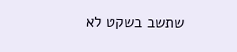שתשב בשקט לא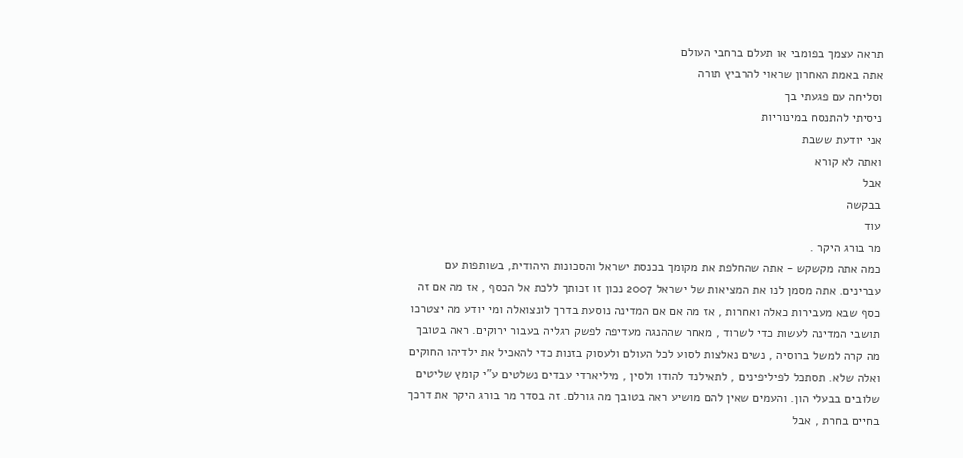תראה עצמך בפומבי או תעלם ברחבי העולם
אתה באמת האחרון שראוי להרביץ תורה
וסליחה עם פגעתי בך
ניסיתי להתנסח במינוריות
אני יודעת ששבת
ואתה לא קורא
אבל
בבקשה
עוד
מר בורג היקר .
כמה אתה מקשקש - אתה שהחלפת את מקומך בכנסת ישראל והסכונות היהודית, בשותפות עם עברינים. אתה מסמן לנו את המציאות של ישראל 2007 נכון זו זכותך ללכת אל הכסף , אז מה אם זה כסף שבא מעבירות כאלה ואחרות , אז מה אם אם המדינה נוסעת בדרך לונצואלה ומי יודע מה יצטרכו תושבי המדינה לעשות כדי לשרוד , מאחר שההנגה מעדיפה לפשק רגליה בעבור ירוקים. ראה בטובך מה קרה למשל ברוסיה , נשים נאלצות לסוע לכל העולם ולעסוק בזנות כדי להאכיל את ילדיהו החוקים ואלה שלא. תסתכל לפיליפינים , לתאילנד להודו ולסין , מיליארדי עבדים נשלטים ע"י קומץ שליטים שלובים בבעלי הון. והעמים שאין להם מושיע ראה בטובך מה גורלם. זה בסדר מר בורג היקר את דרכך בחיים בחרת , אבל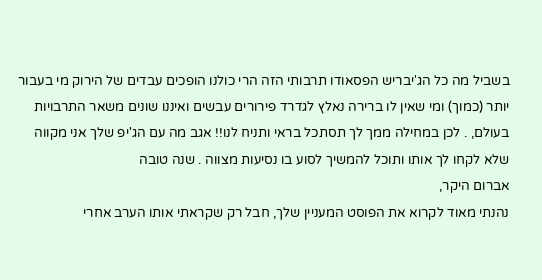בשביל מה כל הג'יבריש הפסאודו תרבותי הזה הרי כולנו הופכים עבדים של הירוק מי בעבור יותר (כמוך) ומי שאין לו ברירה נאלץ לגדרד פירורים עבשים ואיננו שונים משאר התרבויות בעולם, . לכן במחילה ממך לך תסתכל בראי ותניח לנו!! אגב מה עם הג'יפ שלך אני מקווה שלא לקחו לך אותו ותוכל להמשיך לסוע בו נסיעות מצווה . שנה טובה
אברום היקר,
נהנתי מאוד לקרוא את הפוסט המעניין שלך, חבל רק שקראתי אותו הערב אחרי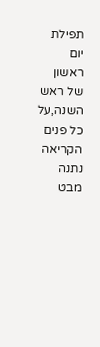תפילת יום ראשון של ראש השנה,על כל פנים הקריאה נתנה מבט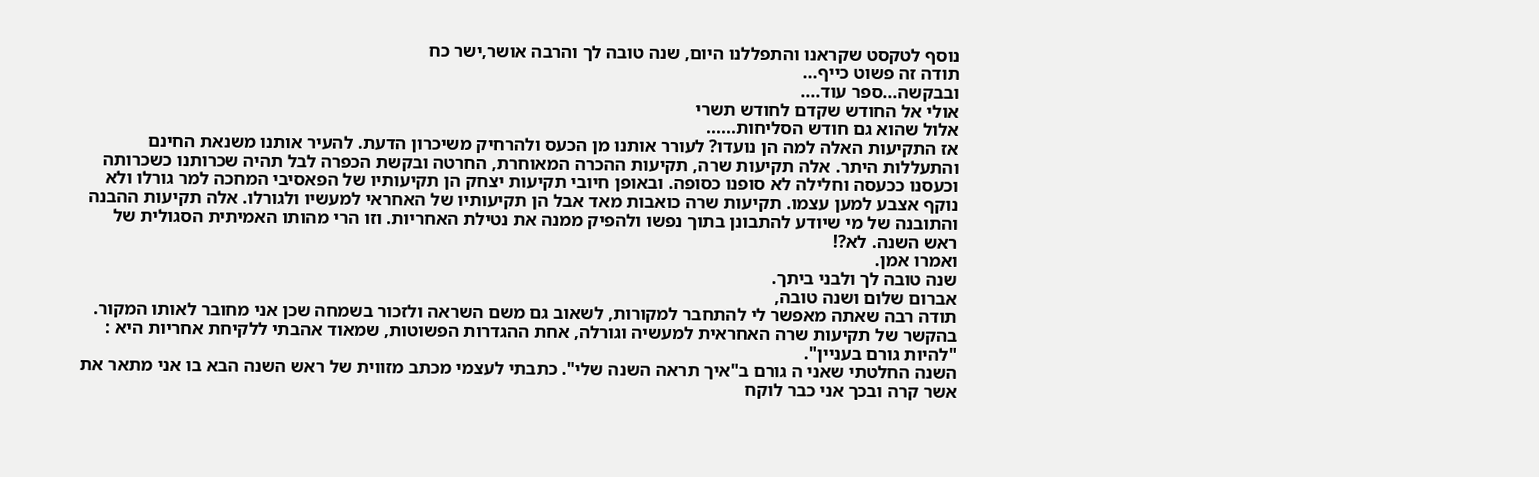נוסף לטקסט שקראנו והתפללנו היום, שנה טובה לך והרבה אושר,ישר כח
תודה זה פשוט כייף...
ובבקשה...ספר עוד....
אולי אל החודש שקדם לחודש תשרי
אלול שהוא גם חודש הסליחות......
אז התקיעות האלה למה הן נועדו? לעורר אותנו מן הכעס ולהרחיק משיכרון הדעת. להעיר אותנו משנאת החינם והתעללות היתר. אלה תקיעות שרה, תקיעות ההכרה המאוחרת, החרטה ובקשת הכפרה לבל תהיה שכרותנו כשכרותה וכעסנו ככעסה וחלילה לא סופנו כסופה. ובאופן חיובי תקיעות יצחק הן תקיעותיו של הפאסיבי המחכה למר גורלו ולא נוקף אצבע למען עצמו. תקיעות שרה כואבות מאד אבל הן תקיעותיו של האחראי למעשיו ולגורלו. אלה תקיעות ההבנה והתובנה של מי שיודע להתבונן בתוך נפשו ולהפיק ממנה את נטילת האחריות. וזו הרי מהותו האמיתית הסגולית של ראש השנה. לא?!
ואמרו אמן.
שנה טובה לך ולבני ביתך.
אברום שלום ושנה טובה,
תודה רבה שאתה מאפשר לי להתחבר למקורות, לשאוב גם משם השראה ולזכור בשמחה שכן אני מחובר לאותו המקור.
בהקשר של תקיעות שרה האחראית למעשיה וגורלה, אחת ההגדרות הפשוטות, שמאוד אהבתי ללקיחת אחריות היא : "להיות גורם בעניין".
השנה החלטתי שאני ה גורם ב"איך תראה השנה שלי". כתבתי לעצמי מכתב מזווית של ראש השנה הבא בו אני מתאר את אשר קרה ובכך אני כבר לוקח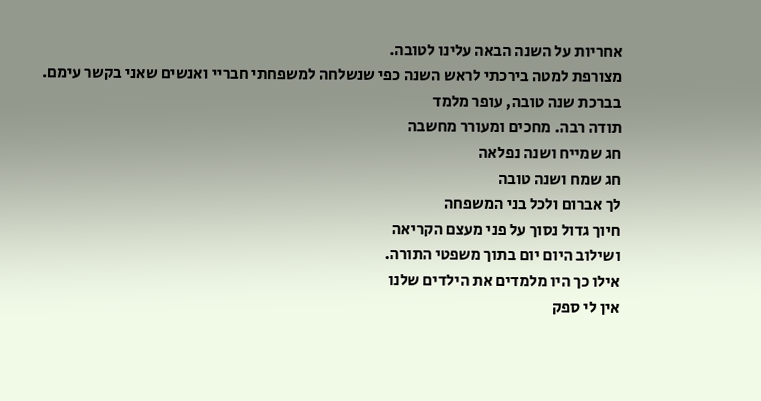אחריות על השנה הבאה עלינו לטובה.
מצורפת למטה בירכתי לראש השנה כפי שנשלחה למשפחתי חבריי ואנשים שאני בקשר עימם.
בברכת שנה טובה, עופר מלמד
תודה רבה. מחכים ומעורר מחשבה
חג שמייח ושנה נפלאה
חג שמח ושנה טובה
לך אברום ולכל בני המשפחה
חיוך גדול נסוך על פני מעצם הקריאה
ושילוב היום יום בתוך משפטי התורה.
אילו כך היו מלמדים את הילדים שלנו
אין לי ספק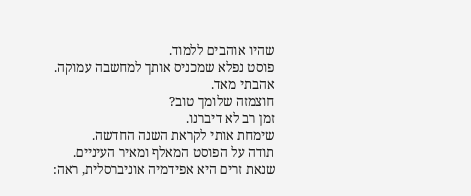שהיו אוהבים ללמוד.
פוסט נפלא שמכניס אותך למחשבה עמוקה.
אהבתי מאד.
חוצמזה שלומך טוב?
זמן רב לא דיברנו.
שימחת אותי לקראת השנה החדשה.
תודה על הפוסט המאלף ומאיר העיניים.
שנאת זרים היא אפידמיה אוניברסלית, ראה: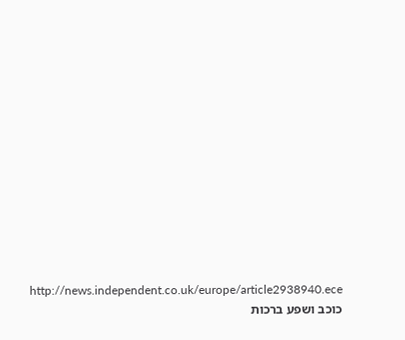http://news.independent.co.uk/europe/article2938940.ece
כוכב ושפע ברכות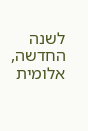לשנה החדשה,
אלומית